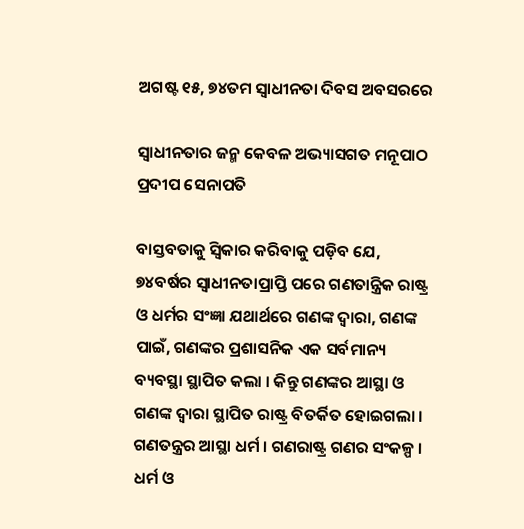ଅଗଷ୍ଟ ୧୫, ୭୪ତମ ସ୍ୱାଧୀନତା ଦିବସ ଅବସରରେ

ସ୍ୱାଧୀନତାର ଜନ୍ମ କେବଳ ଅଭ୍ୟାସଗତ ମନୂପାଠ
ପ୍ରଦୀପ ସେନାପତି

ବାସ୍ତବତାକୁ ସ୍ୱିକାର କରିବାକୁ ପଡ଼ିବ ଯେ, ୭୪ବର୍ଷର ସ୍ୱାଧୀନତାପ୍ରାପ୍ତି ପରେ ଗଣତାନ୍ତ୍ରିକ ରାଷ୍ଟ୍ର ଓ ଧର୍ମର ସଂଜ୍ଞା ଯଥାର୍ଥରେ ଗଣଙ୍କ ଦ୍ୱାରା, ଗଣଙ୍କ ପାଇଁ, ଗଣଙ୍କର ପ୍ରଶାସନିକ ଏକ ସର୍ବମାନ୍ୟ ବ୍ୟବସ୍ଥା ସ୍ଥାପିତ କଲା । କିନ୍ତୁ ଗଣଙ୍କର ଆସ୍ଥା ଓ ଗଣଙ୍କ ଦ୍ୱାରା ସ୍ଥାପିତ ରାଷ୍ଟ୍ର ବିତର୍କିତ ହୋଇଗଲା । ଗଣତନ୍ତ୍ରର ଆସ୍ଥା ଧର୍ମ । ଗଣରାଷ୍ଟ୍ର ଗଣର ସଂକଳ୍ପ । ଧର୍ମ ଓ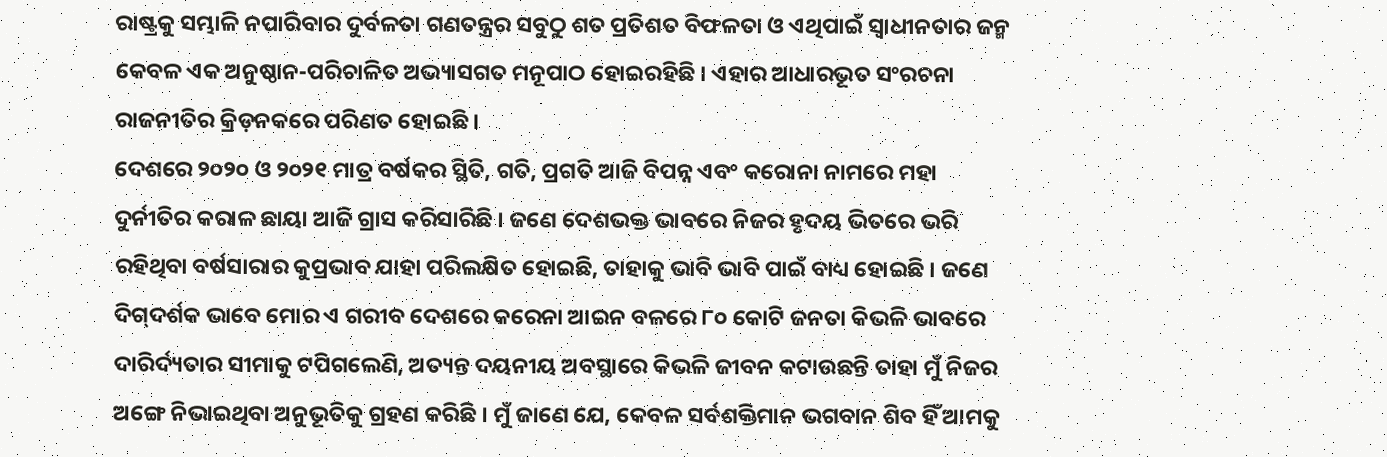ରାଷ୍ଟ୍ରକୁ ସମ୍ଭାଳି ନପାରିବାର ଦୁର୍ବଳତା ଗଣତନ୍ତ୍ରର ସବୁଠୁ ଶତ ପ୍ରତିଶତ ବିଫଳତା ଓ ଏଥିପାଇଁ ସ୍ୱାଧୀନତାର ଜନ୍ମ କେବଳ ଏକ ଅନୁଷ୍ଠାନ-ପରିଚାଳିତ ଅଭ୍ୟାସଗତ ମନୂପାଠ ହୋଇରହିଛି । ଏହାର ଆଧାରଭୂତ ସଂରଚନା ରାଜନୀତିର କ୍ରିଡ଼ନକରେ ପରିଣତ ହୋଇଛି ।
ଦେଶରେ ୨୦୨୦ ଓ ୨୦୨୧ ମାତ୍ର ବର୍ଷକର ସ୍ଥିତି, ଗତି, ପ୍ରଗତି ଆଜି ବିପନ୍ନ ଏବଂ କରୋନା ନାମରେ ମହା ଦୁର୍ନୀତିର କରାଳ ଛାୟା ଆଜି ଗ୍ରାସ କରିସାରିଛି । ଜଣେ ଦେଶଭକ୍ତ ଭାବରେ ନିଜର ହୃଦୟ ଭିତରେ ଭରି ରହିଥିବା ବର୍ଷସାରାର କୁପ୍ରଭାବ ଯାହା ପରିଲକ୍ଷିତ ହୋଇଛି, ତାହାକୁ ଭାବି ଭାବି ପାଇଁ ବାଧ୍ୟ ହୋଇଛି । ଜଣେ ଦିଗ୍‌ଦର୍ଶକ ଭାବେ ମୋର ଏ ଗରୀବ ଦେଶରେ କରେନା ଆଇନ ବଳରେ ୮୦ କୋଟି ଜନତା କିଭଳି ଭାବରେ ଦାରିର୍ଦ୍ୟତାର ସୀମାକୁ ଟପିଗଲେଣି, ଅତ୍ୟନ୍ତ ଦୟନୀୟ ଅବସ୍ଥାରେ କିଭଳି ଜୀବନ କଟାଉଛନ୍ତି ତାହା ମୁଁ ନିଜର ଅଙ୍ଗେ ନିଭାଇଥିବା ଅନୁଭୂତିକୁ ଗ୍ରହଣ କରିଛି । ମୁଁ ଜାଣେ ଯେ, କେବଳ ସର୍ବଶକ୍ତିମାନ ଭଗବାନ ଶିବ ହିଁ ଆମକୁ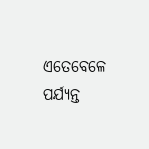ଏତେବେଳେ ପର୍ଯ୍ୟନ୍ତ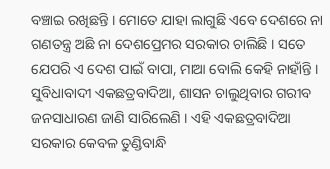ବଞ୍ଚାଇ ରଖିଛନ୍ତି । ମୋତେ ଯାହା ଲାଗୁଛି ଏବେ ଦେଶରେ ନା ଗଣତନ୍ତ୍ର ଅଛି ନା ଦେଶପ୍ରେମର ସରକାର ଚାଲିଛି । ସତେ ଯେପରି ଏ ଦେଶ ପାଇଁ ବାପା, ମାଆ ବୋଲି କେହି ନାହାଁନ୍ତି । ସୁବିଧାବାଦୀ ଏକଛତ୍ରବାଦିଆ, ଶାସନ ଚାଲୁଥିବାର ଗରୀବ ଜନସାଧାରଣ ଜାଣି ସାରିଲେଣି । ଏହି ଏକଛତ୍ରବାଦିଆ ସରକାର କେବଳ ତୁଣ୍ଡିବାନ୍ଧି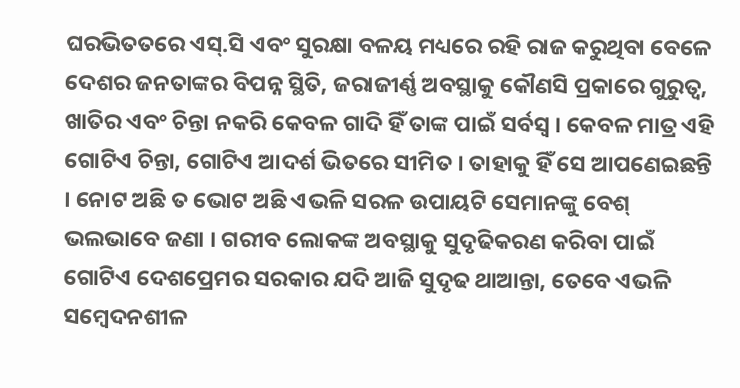ଘରଭିତତରେ ଏସ୍‌.ସି ଏବଂ ସୁରକ୍ଷା ବଳୟ ମଧ୍ୟରେ ରହି ରାଜ କରୁଥିବା ବେଳେ ଦେଶର ଜନତାଙ୍କର ବିପନ୍ନ ସ୍ଥିତି, ଜରାଜୀର୍ଣ୍ଣ ଅବସ୍ଥାକୁ କୌଣସି ପ୍ରକାରେ ଗୁରୁତ୍ୱ, ଖାତିର ଏବଂ ଚିନ୍ତା ନକରି କେବଳ ଗାଦି ହିଁ ତାଙ୍କ ପାଇଁ ସର୍ବସ୍ୱ । କେବଳ ମାତ୍ର ଏହି ଗୋଟିଏ ଚିନ୍ତା, ଗୋଟିଏ ଆଦର୍ଶ ଭିତରେ ସୀମିତ । ତାହାକୁ ହିଁ ସେ ଆପଣେଇଛନ୍ତି । ନୋଟ ଅଛି ତ ଭୋଟ ଅଛି ଏଭଳି ସରଳ ଉପାୟଟି ସେମାନଙ୍କୁ ବେଶ୍ ଭଲଭାବେ ଜଣା । ଗରୀବ ଲୋକଙ୍କ ଅବସ୍ଥାକୁ ସୁଦୃଢିକରଣ କରିବା ପାଇଁ ଗୋଟିଏ ଦେଶପ୍ରେମର ସରକାର ଯଦି ଆଜି ସୁଦୃଢ ଥାଆନ୍ତା, ତେବେ ଏଭଳି ସମ୍ବେଦନଶୀଳ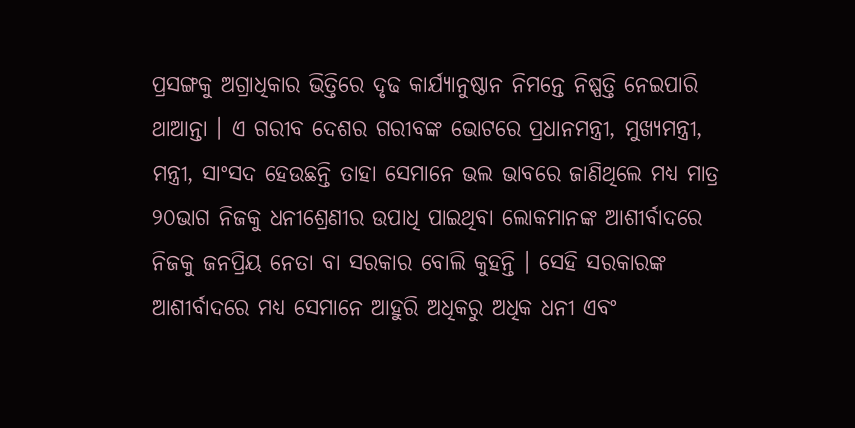ପ୍ରସଙ୍ଗକୁ ଅଗ୍ରାଧିକାର ଭିତ୍ତିରେ ଦୃଢ କାର୍ଯ୍ୟାନୁଷ୍ଠାନ ନିମନ୍ତେ ନିଷ୍ପତ୍ତି ନେଇପାରି ଥାଆନ୍ତା । ଏ ଗରୀବ ଦେଶର ଗରୀବଙ୍କ ଭୋଟରେ ପ୍ରଧାନମନ୍ତ୍ରୀ, ମୁଖ୍ୟମନ୍ତ୍ରୀ, ମନ୍ତ୍ରୀ, ସାଂସଦ ହେଉଛନ୍ତି ତାହା ସେମାନେ ଭଲ ଭାବରେ ଜାଣିଥିଲେ ମଧ୍ୟ ମାତ୍ର ୨୦ଭାଗ ନିଜକୁ ଧନୀଶ୍ରେଣୀର ଉପାଧି ପାଇଥିବା ଲୋକମାନଙ୍କ ଆଶୀର୍ବାଦରେ ନିଜକୁ ଜନପ୍ରିୟ ନେତା ବା ସରକାର ବୋଲି କୁହନ୍ତି । ସେହି ସରକାରଙ୍କ ଆଶୀର୍ବାଦରେ ମଧ୍ୟ ସେମାନେ ଆହୁରି ଅଧିକରୁ ଅଧିକ ଧନୀ ଏବଂ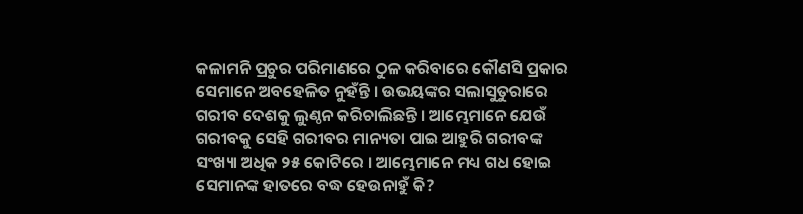କଳାମନି ପ୍ରଚୁର ପରିମାଣରେ ଠୁଳ କରିବାରେ କୌଣସି ପ୍ରକାର ସେମାନେ ଅବହେଳିତ ନୁହଁନ୍ତି । ଉଭୟଙ୍କର ସଲାସୁତୁରାରେ ଗରୀବ ଦେଶକୁ ଲୁଣ୍ଠନ କରିଚାଲିଛନ୍ତି । ଆମ୍ଭେମାନେ ଯେଉଁ ଗରୀବକୁ ସେହି ଗରୀବର ମାନ୍ୟତା ପାଇ ଆହୁରି ଗରୀବଙ୍କ ସଂଖ୍ୟା ଅଧିକ ୨୫ କୋଟିରେ । ଆମ୍ଭେମାନେ ମଧ୍ୟ ଗଧ ହୋଇ ସେମାନଙ୍କ ହାତରେ ବଦ୍ଧ ହେଉନାହୁଁ କି?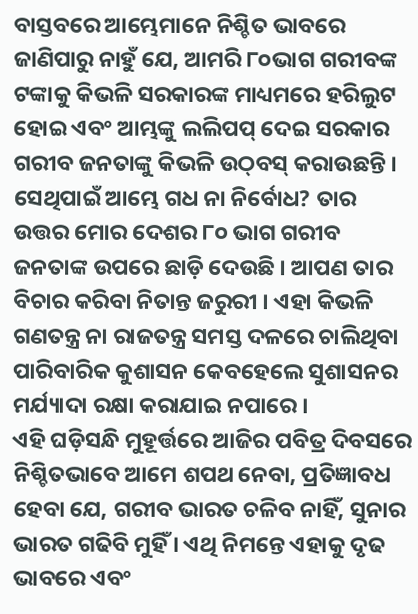ବାସ୍ତବରେ ଆମ୍ଭେମାନେ ନିଶ୍ଚିତ ଭାବରେ ଜାଣିପାରୁ ନାହୁଁ ଯେ, ଆମରି ୮୦ଭାଗ ଗରୀବଙ୍କ ଟଙ୍କାକୁ କିଭଳି ସରକାରଙ୍କ ମାଧ୍ୟମରେ ହରିଲୁଟ ହୋଇ ଏବଂ ଆମ୍ଭଙ୍କୁ ଲଲିପପ୍ ଦେଇ ସରକାର ଗରୀବ ଜନତାଙ୍କୁ କିଭଳି ଉଠ୍‌ବସ୍ କରାଉଛନ୍ତି । ସେଥିପାଇଁ ଆମ୍ଭେ ଗଧ ନା ନିର୍ବୋଧ? ତାର ଉତ୍ତର ମୋର ଦେଶର ୮୦ ଭାଗ ଗରୀବ ଜନତାଙ୍କ ଉପରେ ଛାଡ଼ି ଦେଉଛି । ଆପଣ ତାର ବିଚାର କରିବା ନିତାନ୍ତ ଜରୁରୀ । ଏହା କିଭଳି ଗଣତନ୍ତ୍ର ନା ରାଜତନ୍ତ୍ର ସମସ୍ତ ଦଳରେ ଚାଲିଥିବା ପାରିବାରିକ କୁଶାସନ କେବହେଲେ ସୁଶାସନର ମର୍ଯ୍ୟାଦା ରକ୍ଷା କରାଯାଇ ନପାରେ ।
ଏହି ଘଡ଼ିସନ୍ଧି ମୁହୂର୍ତ୍ତରେ ଆଜିର ପବିତ୍ର ଦିବସରେ ନିଶ୍ଚିତଭାବେ ଆମେ ଶପଥ ନେବା, ପ୍ରତିଜ୍ଞାବଧ ହେବା ଯେ, ଗରୀବ ଭାରତ ଚଳିବ ନାହିଁ, ସୁନାର ଭାରତ ଗଢିବି ମୁହିଁ । ଏଥି ନିମନ୍ତେ ଏହାକୁ ଦୃଢ ଭାବରେ ଏବଂ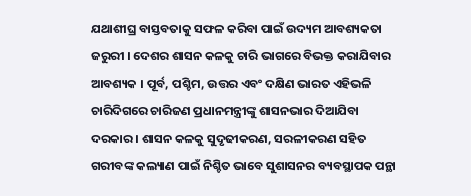ଯଥାଶୀଘ୍ର ବାସ୍ତବତାକୁ ସଫଳ କରିବା ପାଇଁ ଉଦ୍ୟମ ଆବଶ୍ୟକତା ଜରୁରୀ । ଦେଶର ଶାସନ କଳକୁ ଚାରି ଭାଗରେ ବିଭକ୍ତ କରାଯିବାର ଆବଶ୍ୟକ । ପୂର୍ବ, ପଶ୍ଚିମ, ଉତ୍ତର ଏବଂ ଦକ୍ଷିଣ ଭାରତ ଏହିଭଳି ଚାରିଦିଗରେ ଚାରିଜଣ ପ୍ରଧାନମନ୍ତ୍ରୀଙ୍କୁ ଶାସନଭାର ଦିଆଯିବା ଦରକାର । ଶାସନ କଳକୁ ସୁଦୃଢୀକରଣ, ସରଳୀକରଣ ସହିତ ଗରୀବଙ୍କ କଲ୍ୟାଣ ପାଇଁ ନିଶ୍ଚିତ ଭାବେ ସୁଶାସନର ବ୍ୟବସ୍ଥାପକ ପନ୍ଥା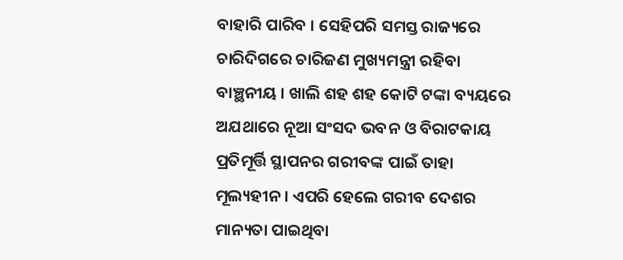ବାହାରି ପାରିବ । ସେହିପରି ସମସ୍ତ ରାଜ୍ୟରେ ଚାରିଦିଗରେ ଚାରିଜଣ ମୁଖ୍ୟମନ୍ତ୍ରୀ ରହିବା ବାଞ୍ଛନୀୟ । ଖାଲି ଶହ ଶହ କୋଟି ଟଙ୍କା ବ୍ୟୟରେ ଅଯଥାରେ ନୂଆ ସଂସଦ ଭବନ ଓ ବିରାଟକାୟ ପ୍ରତିମୂର୍ତ୍ତି ସ୍ଥାପନର ଗରୀବଙ୍କ ପାଇଁ ତାହା ମୂଲ୍ୟହୀନ । ଏପରି ହେଲେ ଗରୀବ ଦେଶର ମାନ୍ୟତା ପାଇଥିବା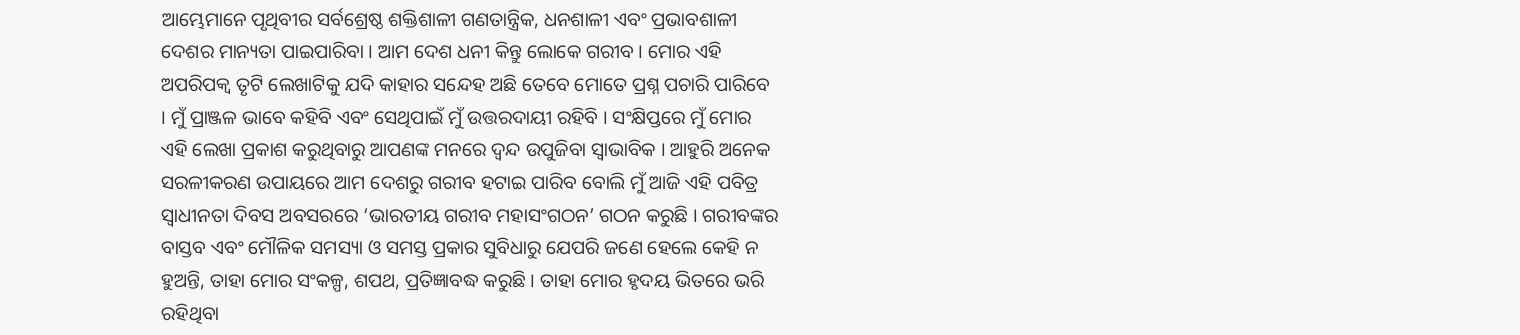ଆମ୍ଭେମାନେ ପୃଥିବୀର ସର୍ବଶ୍ରେଷ୍ଠ ଶକ୍ତିଶାଳୀ ଗଣତାନ୍ତ୍ରିକ, ଧନଶାଳୀ ଏବଂ ପ୍ରଭାବଶାଳୀ ଦେଶର ମାନ୍ୟତା ପାଇପାରିବା । ଆମ ଦେଶ ଧନୀ କିନ୍ତୁ ଲୋକେ ଗରୀବ । ମୋର ଏହି ଅପରିପକ୍ୱ ତୃଟି ଲେଖାଟିକୁ ଯଦି କାହାର ସନ୍ଦେହ ଅଛି ତେବେ ମୋତେ ପ୍ରଶ୍ନ ପଚାରି ପାରିବେ । ମୁଁ ପ୍ରାଞ୍ଜଳ ଭାବେ କହିବି ଏବଂ ସେଥିପାଇଁ ମୁଁ ଉତ୍ତରଦାୟୀ ରହିବି । ସଂକ୍ଷିପ୍ତରେ ମୁଁ ମୋର ଏହି ଲେଖା ପ୍ରକାଶ କରୁଥିବାରୁ ଆପଣଙ୍କ ମନରେ ଦ୍ୱନ୍ଦ ଉପୁଜିବା ସ୍ୱାଭାବିକ । ଆହୁରି ଅନେକ ସରଳୀକରଣ ଉପାୟରେ ଆମ ଦେଶରୁ ଗରୀବ ହଟାଇ ପାରିବ ବୋଲି ମୁଁ ଆଜି ଏହି ପବିତ୍ର ସ୍ୱାଧୀନତା ଦିବସ ଅବସରରେ ‘ଭାରତୀୟ ଗରୀବ ମହାସଂଗଠନ’ ଗଠନ କରୁଛି । ଗରୀବଙ୍କର ବାସ୍ତବ ଏବଂ ମୌଳିକ ସମସ୍ୟା ଓ ସମସ୍ତ ପ୍ରକାର ସୁବିଧାରୁ ଯେପରି ଜଣେ ହେଲେ କେହି ନ ହୁଅନ୍ତି, ତାହା ମୋର ସଂକଳ୍ପ, ଶପଥ, ପ୍ରତିଜ୍ଞାବଦ୍ଧ କରୁଛି । ତାହା ମୋର ହୃଦୟ ଭିତରେ ଭରି ରହିଥିବା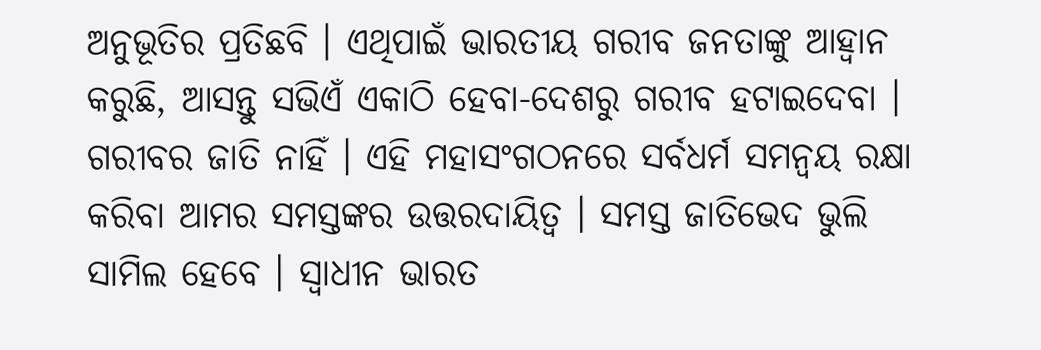ଅନୁଭୂତିର ପ୍ରତିଛବି । ଏଥିପାଇଁ ଭାରତୀୟ ଗରୀବ ଜନତାଙ୍କୁ ଆହ୍ୱାନ କରୁଛି, ଆସନ୍ତୁ ସଭିଏଁ ଏକାଠି ହେବା-ଦେଶରୁ ଗରୀବ ହଟାଇଦେବା । ଗରୀବର ଜାତି ନାହିଁ । ଏହି ମହାସଂଗଠନରେ ସର୍ବଧର୍ମ ସମନ୍ୱୟ ରକ୍ଷା କରିବା ଆମର ସମସ୍ତଙ୍କର ଉତ୍ତରଦାୟିତ୍ୱ । ସମସ୍ତ ଜାତିଭେଦ ଭୁଲି ସାମିଲ ହେବେ । ସ୍ୱାଧୀନ ଭାରତ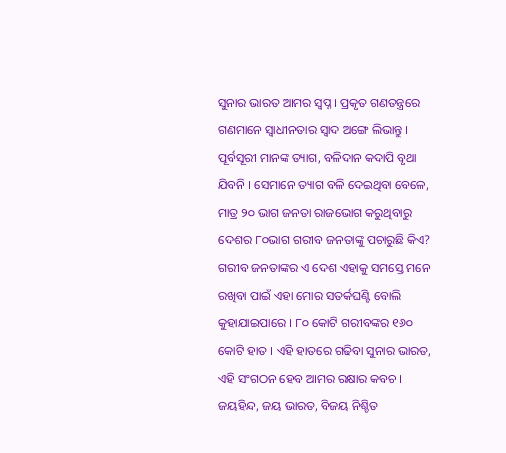ସୁନାର ଭାରତ ଆମର ସ୍ୱପ୍ନ । ପ୍ରକୃତ ଗଣତନ୍ତ୍ରରେ ଗଣମାନେ ସ୍ୱାଧୀନତାର ସ୍ୱାଦ ଅଙ୍ଗେ ଲିଭାନ୍ତୁ । ପୂର୍ବସୂରୀ ମାନଙ୍କ ତ୍ୟାଗ, ବଳିଦାନ କଦାପି ବୃଥା ଯିବନି । ସେମାନେ ତ୍ୟାଗ ବଳି ଦେଇଥିବା ବେଳେ, ମାତ୍ର ୨୦ ଭାଗ ଜନତା ରାଜଭୋଗ କରୁଥିବାରୁ ଦେଶର ୮୦ଭାଗ ଗରୀବ ଜନତାଙ୍କୁ ପଚାରୁଛି କିଏ? ଗରୀବ ଜନତାଙ୍କର ଏ ଦେଶ ଏହାକୁ ସମସ୍ତେ ମନେ ରଖିବା ପାଇଁ ଏହା ମୋର ସତର୍କଘଣ୍ଟି ବୋଲି କୁହାଯାଇପାରେ । ୮୦ କୋଟି ଗରୀବଙ୍କର ୧୬୦ କୋଟି ହାତ । ଏହି ହାତରେ ଗଢିବା ସୁନାର ଭାରତ, ଏହି ସଂଗଠନ ହେବ ଆମର ରକ୍ଷାର କବଚ ।
ଜୟହିନ୍ଦ, ଜୟ ଭାରତ, ବିଜୟ ନିଶ୍ଚିତ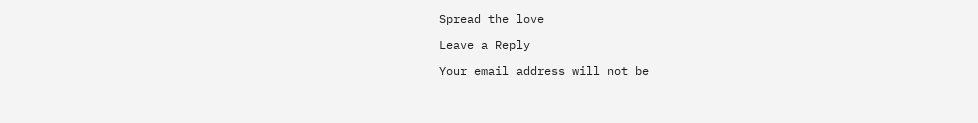Spread the love

Leave a Reply

Your email address will not be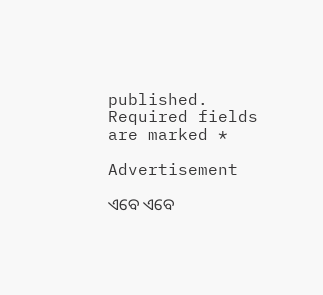published. Required fields are marked *

Advertisement

ଏବେ ଏବେ